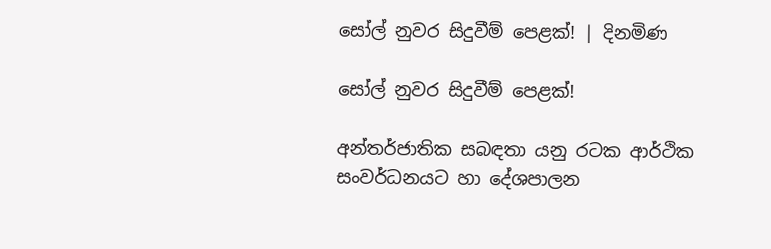සෝල් නුවර සිදුවීම් පෙළක්! | දිනමිණ

සෝල් නුවර සිදුවීම් පෙළක්!

අන්තර්ජාතික සබඳතා යනු රටක ආර්ථික සංවර්ධනයට හා දේශපාලන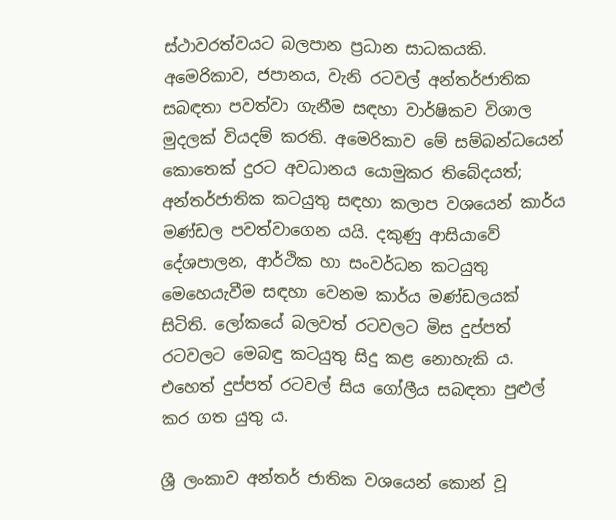ස්ථාවරත්වයට බලපාන ප්‍රධාන සාධකයකි. අමෙරිකාව, ජපානය, වැනි රටවල් අන්තර්ජාතික සබඳතා පවත්වා ගැනීම සඳහා වාර්ෂිකව විශාල මුදලක් වියදම් කරති. අමෙරිකාව මේ සම්බන්ධයෙන් කොතෙක් දුරට අවධානය යොමුකර තිබේදයත්; අන්තර්ජාතික කටයුතු සඳහා කලාප වශයෙන් කාර්ය මණ්ඩල පවත්වාගෙන යයි. දකුණු ආසියාවේ දේශපාලන, ආර්ථික හා සංවර්ධන කටයුතු මෙහෙයැවීම සඳහා වෙනම කාර්ය මණ්ඩලයක් සිටිති. ලෝකයේ බලවත් රටවලට මිස දුප්පත් රටවලට මෙබඳු කටයුතු සිදු කළ නොහැකි ය. එහෙත් දුප්පත් රටවල් සිය ගෝලීය සබඳතා පුළුල් කර ගත යුතු ය.

ශ්‍රී ලංකාව අන්තර් ජාතික වශයෙන් කොන් වූ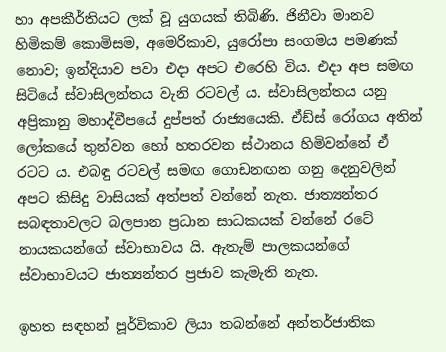හා අපකීර්තියට ලක් වූ යුගයක් තිබිණි. ජිනීවා මානව හිමිකම් කොමිසම, අමෙරිකාව, යු‍රෝපා සංගමය පමණක් නොව; ඉන්දියාව පවා එදා අපට එරෙහි විය. එදා අප සමඟ සිටියේ ස්වාසිලන්තය වැනි රටවල් ය. ස්වාසිලන්තය යනු අප්‍රිකානු මහාද්වීපයේ දුප්පත් රාජ්‍යයෙකි. ඒඩ්ස් රෝගය අතින් ලෝකයේ තුන්වන හෝ හතරවන ස්ථානය හිමිවන්නේ ඒ රටට ය. එබඳු රටවල් සමඟ ‍ගොඩනඟන ගනු දෙනුවලින් අපට කිසිදු වාසියක් අත්පත් වන්නේ නැත. ජාත්‍යන්තර සබඳතාවලට බලපාන ප්‍රධාන සාධකයක් වන්නේ රටේ නායකයන්ගේ ස්වාභාවය යි. ඇතැම් පාලකයන්ගේ ස්වාභාවයට ජාත්‍යන්තර ප්‍රජාව කැමැති නැත.

ඉහත සඳහන් පූර්විකාව ලියා තබන්නේ අන්තර්ජාතික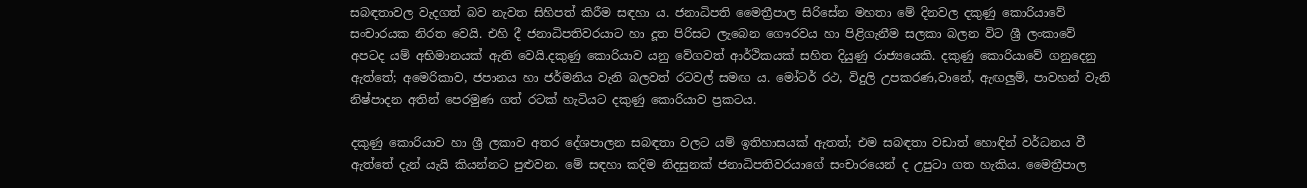සබඳතාවල වැදගත් බව නැවත සිහිපත් කිරීම සඳහා ය. ජනාධිපති මෛත්‍රීපාල සිරිසේන මහතා මේ දිනවල දකුණු කොරියාවේ සංචාරයක නිරත වෙයි. එහි දී ජනාධිපතිවරයාට හා දූත පිරිසට ලැබෙන ගෞරවය හා පිළිගැනීම සලකා බලන විට ශ්‍රී ලංකාවේ අපටද යම් අභිමානයක් ඇති වෙයි.දකුණු කොරියාව යනු වේගවත් ආර්ථිකයක් සහිත දියුණු රාජ්‍යයෙකි. දකුණු කොරියාවේ ගනුදෙනු ඇත්තේ; අමෙරිකාව, ජපානය හා ජර්මනිය වැනි බලවත් රටවල් සමඟ ය. මෝටර් රථ, විදුලි උපකරණ,වානේ, ඇඟලුම්, පාවහන් වැනි නිෂ්පාදන අතින් පෙරමුණ ගත් රටක් හැටියට දකුණු කොරියාව ප්‍රකටය.

දකුණු කොරියාව හා ශ්‍රී ලකාව අතර දේශපාලන සබඳතා වලට යම් ඉතිහාසයක් ඇතත්; එම සබඳතා වඩාත් හොඳින් වර්ධනය වී ඇත්තේ දැන් යැයි කියන්නට පුළුවන. මේ සඳහා කදිම නිදසුනක් ජනාධිපතිවරයාගේ සංචාරයෙන් ද උපුටා ගත හැකිය. මෛත්‍රීපාල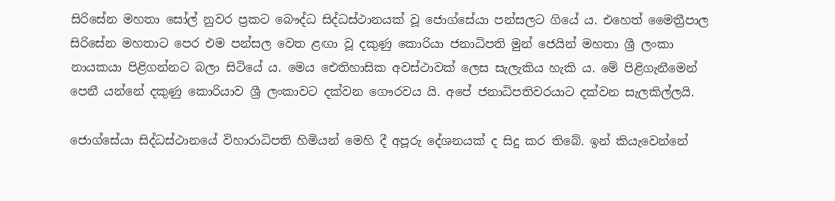සිරි‍සේන මහතා ‍සෝල් නුවර ප්‍රකට බෞද්ධ සිද්ධස්ථානයක් වූ ජොග්සේයා පන්සලට ගියේ ය. එහෙත් මෛත්‍රීපාල සිරිසේන මහතාට පෙර එම පන්සල වෙත ළඟා වූ දකුණු කොරියා ජනාධිපති මුන් ජෙයින් මහතා ශ්‍රී ලංකා නායකයා පිළිගන්නට බලා සිටියේ ය. මෙය ඓතිහාසික අවස්ථාවක් ලෙස සැලැකිය හැකි ය. මේ පිළිගැනීමෙන් පෙනී යන්නේ දකුණු කොරියාව ශ්‍රී ලංකාවට දක්වන ගෞරවය යි. අපේ ජනාධිපතිවරයාට දක්වන සැලකිල්ලයි.

ජොග්සේයා සිද්ධස්ථානයේ විහාරාධිපති හිමියන් මෙහි දී අපූරු දේශනයක් ද සිදු කර තිබේ. ඉන් කියැවෙන්නේ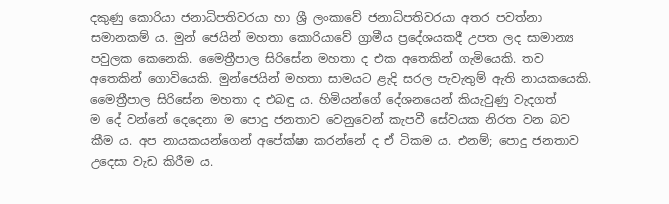දකුණු කොරියා ජනාධිපතිවරයා හා ශ්‍රී ලංකාවේ ජනාධිපතිවරයා අතර පවත්නා සමානකම් ය. මුන් ජෙයින් මහතා කොරියාවේ ග්‍රාමීය ප්‍රදේශයකදී උපත ලද සාමාන්‍ය පවුලක කෙනෙකි. මෛත්‍රීපාල සිරිසේන මහතා ද එක අතෙකින් ගැමි‍යෙකි. තව අතෙකින් ‍ගොවියෙකි. මුන්ජෙයින් මහතා සාමයට ළැදි සරල පැවැතුම් ඇති නායකයෙකි. මෛත්‍රීපාල සිරිසේන මහතා ද එබඳු ය. හිමියන්ගේ ‍දේශනයෙන් කියැවුණු වැදගත් ම ‍දේ වන්නේ දෙදෙනා ම පොදු ජනතාව වෙනුවෙන් කැපවී සේවයක නිරත වන බව කීම ය. අප නායකයන්ගෙන් අපේක්ෂා කරන්නේ ද ඒ ටිකම ය. එනම්; පොදු ජනතාව උදෙසා වැඩ කිරීම ය.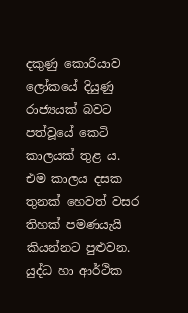දකුණු කොරියාව ලෝකයේ දියුණු රාජ්‍යයක් බවට පත්වූයේ කෙටි කාලයක් තුළ ය. එම කාලය දසක තුනක් ‍හෙවත් වසර තිහක් පමණයැයි කියන්නට පුළුවන. යුද්ධ හා ආර්ථික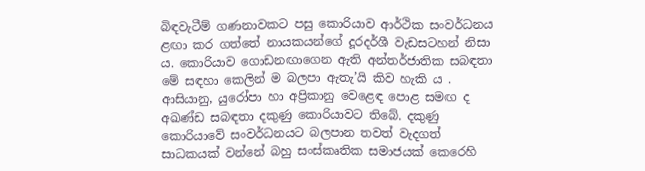බිඳවැටීම් ගණනාවකට පසු කොරියාව ආර්ථික සංවර්ධනය ළඟා කර ගත්තේ නායකයන්ගේ දූරදර්ශී වැඩසටහන් නිසා ය. කොරියාව ‍ගොඩනඟාගෙන ඇති අන්තර්ජාතික සබඳතා මේ සඳහා කෙලින් ම බලපා ඇතැ’යි කිව හැකි ය . ආසියානු, යුරෝපා හා අප්‍රිකානු වෙළෙඳ පොළ සමඟ ද අඛණ්ඩ සබඳතා දකුණු කොරියාවට තිබේ. දකුණු කොරියාවේ සංවර්ධනයට බලපාන තවත් වැදගත් සාධකයක් වන්නේ බහු සංස්කෘතික සමාජයක් ‍කෙරෙහි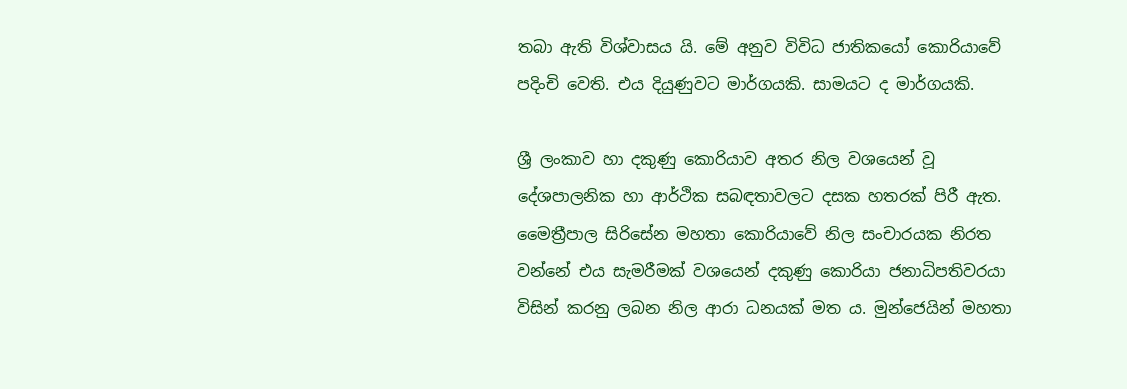තබා ඇති විශ්වාසය යි. මේ අනුව විවිධ ජාතිකයෝ කොරියාවේ පදිංචි වෙති. එය දියුණුවට මාර්ගයකි. සාමයට ද මාර්ගයකි.

ශ්‍රී ලංකාව හා දකුණු කොරියාව අතර නිල වශයෙන් වූ දේශපාලනික හා ආර්ථික සබඳතාවලට දසක හතරක් පිරී ඇත. මෛත්‍රීපාල සිරිසේන මහතා කොරියාවේ නිල සංචාරයක නිරත වන්නේ එය සැමරීමක් වශයෙන් දකුණු කොරියා ජනාධිපතිවරයා විසින් කරනු ලබන නිල ආරා ධනයක් මත ය. මුන්ජෙයින් මහතා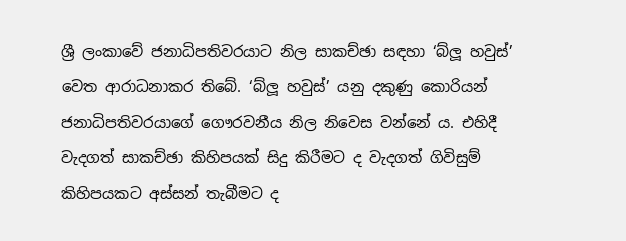ශ්‍රී ලංකාවේ ජනාධිපතිවරයාට නිල සාකච්ඡා සඳහා ‘බ්ලූ හවුස්’ වෙත ආරාධනාකර තිබේ. ‘බ්ලූ හවුස්’ යනු දකුණු කොරියන් ජනාධිපතිවරයාගේ ගෞරවනීය නිල නිවෙස වන්නේ ය. එහිදී වැදගත් සාකච්ඡා කිහිපයක් සිදු කිරීමට ද වැදගත් ගිවිසුම් කිහිපයකට අස්සන් තැබීමට ද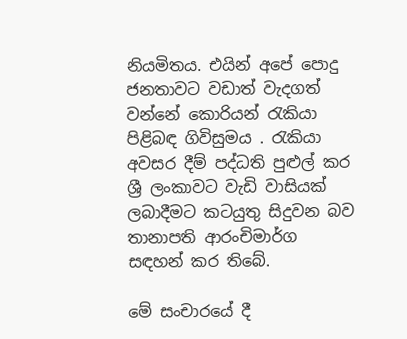නියමිතය. එයින් අපේ පොදු ජනතාවට වඩාත් වැදගත් වන්නේ කොරියන් රැකියා පිළිබඳ ගිවිසුමය . රැකියා අවසර දීම් පද්ධති පුළුල් කර ශ්‍රී ලංකාවට වැඩි වාසියක් ලබාදීමට කටයුතු සිදුවන බව තානාපති ආරංචිමාර්ග සඳහන් කර තිබේ.

මේ සංචාරයේ දී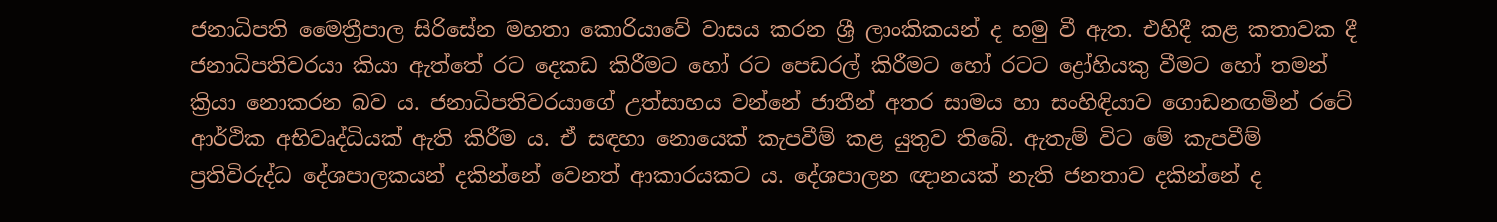ජනාධිපති මෛත්‍රීපාල සිරිසේන මහතා කොරියාවේ වාසය කරන ශ්‍රී ලාංකිකයන් ද හමු වී ඇත. එහිදී කළ කතාවක දී ජනාධිපතිවරයා කියා ඇත්තේ රට දෙකඩ කිරීමට හෝ රට පෙඩරල් කිරීමට හෝ රටට ද්‍රෝහියකු වීමට හෝ තමන් ක්‍රියා නොකරන බව ය. ජනාධිපතිවරයාගේ උත්සාහය වන්නේ ජාතීන් අතර සාමය හා සංහිඳියාව ගොඩනඟමින් රටේ ආර්ථික අභිවෘද්ධියක් ඇති කිරීම ය. ඒ සඳහා නොයෙක් කැපවීම් කළ යුතුව තිබේ. ඇතැම් විට මේ කැපවීම් ප්‍රතිවිරුද්ධ දේශපාලකයන් දකින්නේ වෙනත් ආකාරයකට ය. දේශපාලන ඥානයක් නැති ජනතාව දකින්නේ ද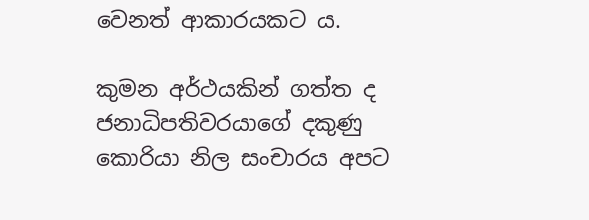වෙනත් ආකාරයකට ය.

කුමන අර්ථයකින් ගත්ත ද ජනාධිපතිවරයාගේ දකුණු කොරියා නිල සංචාරය අපට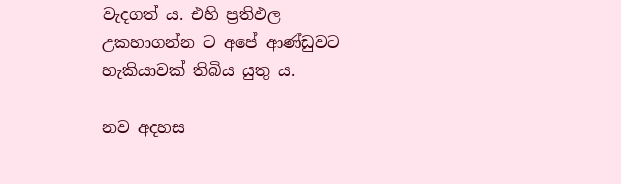වැදගත් ය. එහි ප්‍රතිඵල උකහාගන්න ට අ‍පේ ආණ්ඩුවට හැකියාවක් තිබිය යුතු ය.

නව අදහස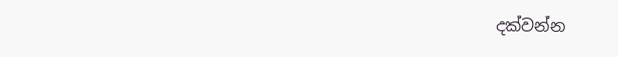දක්වන්න